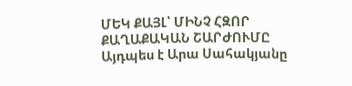ՄԵԿ ՔԱՅԼ՝ ՄԻՆՉ ՀԶՈՐ ՔԱՂԱՔԱԿԱՆ ՇԱՐԺՈՒՄԸ
Այդպես է Արա Սահակյանը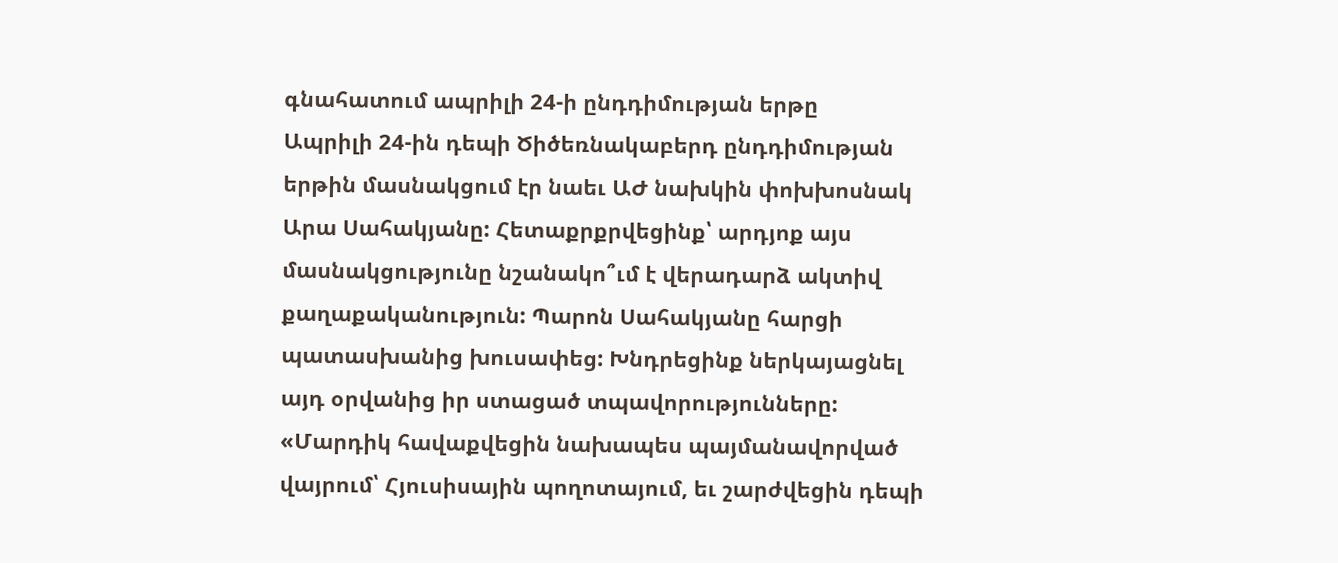գնահատում ապրիլի 24-ի ընդդիմության երթը
Ապրիլի 24-ին դեպի Ծիծեռնակաբերդ ընդդիմության երթին մասնակցում էր նաեւ ԱԺ նախկին փոխխոսնակ Արա Սահակյանը: Հետաքրքրվեցինք՝ արդյոք այս մասնակցությունը նշանակո՞ւմ է վերադարձ ակտիվ քաղաքականություն: Պարոն Սահակյանը հարցի պատասխանից խուսափեց: Խնդրեցինք ներկայացնել այդ օրվանից իր ստացած տպավորությունները: «Մարդիկ հավաքվեցին նախապես պայմանավորված վայրում՝ Հյուսիսային պողոտայում, եւ շարժվեցին դեպի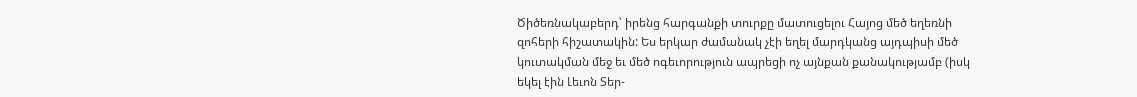Ծիծեռնակաբերդ՝ իրենց հարգանքի տուրքը մատուցելու Հայոց մեծ եղեռնի զոհերի հիշատակին: Ես երկար ժամանակ չէի եղել մարդկանց այդպիսի մեծ կուտակման մեջ եւ մեծ ոգեւորություն ապրեցի ոչ այնքան քանակությամբ (իսկ եկել էին Լեւոն Տեր-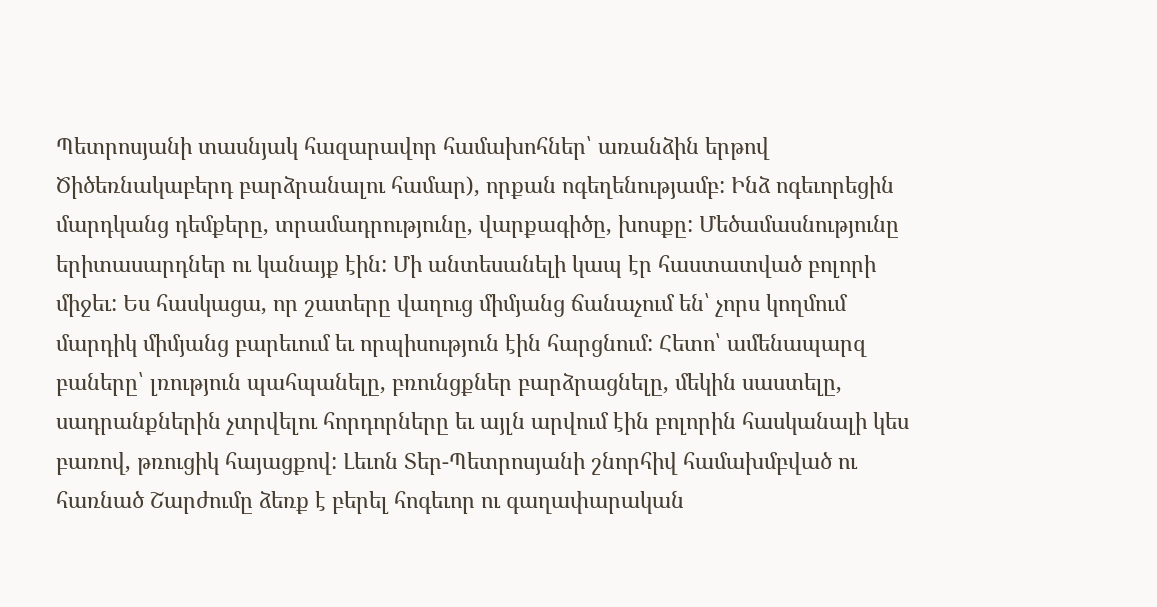Պետրոսյանի տասնյակ հազարավոր համախոհներ՝ առանձին երթով Ծիծեռնակաբերդ բարձրանալու համար), որքան ոգեղենությամբ: Ինձ ոգեւորեցին մարդկանց դեմքերը, տրամադրությունը, վարքագիծը, խոսքը: Մեծամասնությունը երիտասարդներ ու կանայք էին: Մի անտեսանելի կապ էր հաստատված բոլորի միջեւ: Ես հասկացա, որ շատերը վաղուց միմյանց ճանաչում են՝ չորս կողմում մարդիկ միմյանց բարեւում եւ որպիսություն էին հարցնում: Հետո՝ ամենապարզ բաները՝ լռություն պահպանելը, բռունցքներ բարձրացնելը, մեկին սաստելը, սադրանքներին չտրվելու հորդորները եւ այլն արվում էին բոլորին հասկանալի կես բառով, թռուցիկ հայացքով: Լեւոն Տեր-Պետրոսյանի շնորհիվ համախմբված ու հառնած Շարժումը ձեռք է բերել հոգեւոր ու գաղափարական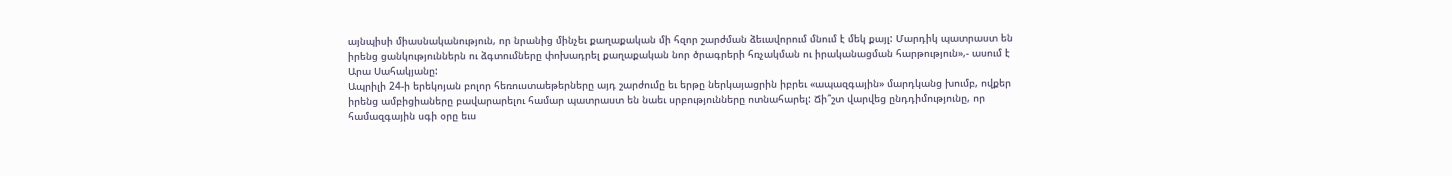այնպիսի միասնականություն, որ նրանից մինչեւ քաղաքական մի հզոր շարժման ձեւավորում մնում է մեկ քայլ: Մարդիկ պատրաստ են իրենց ցանկություններն ու ձգտումները փոխադրել քաղաքական նոր ծրագրերի հռչակման ու իրականացման հարթություն»,- ասում է Արա Սահակյանը:
Ապրիլի 24-ի երեկոյան բոլոր հեռուստաեթերները այդ շարժումը եւ երթը ներկայացրին իբրեւ «ապազգային» մարդկանց խումբ, ովքեր իրենց ամբիցիաները բավարարելու համար պատրաստ են նաեւ սրբությունները ոտնահարել: Ճի՞շտ վարվեց ընդդիմությունը, որ համազգային սգի օրը եւս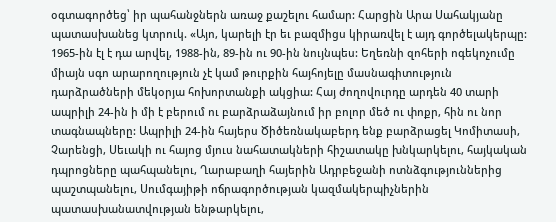օգտագործեց՝ իր պահանջներն առաջ քաշելու համար: Հարցին Արա Սահակյանը պատասխանեց կտրուկ. «Այո, կարելի էր եւ բազմիցս կիրառվել է այդ գործելակերպը: 1965-ին էլ է դա արվել, 1988-ին, 89-ին ու 90-ին նույնպես: Եղեռնի զոհերի ոգեկոչումը միայն սգո արարողություն չէ կամ թուրքին հայհոյելը մասնագիտություն դարձրածների մեկօրյա հոխորտանքի ակցիա: Հայ ժողովուրդը արդեն 40 տարի ապրիլի 24-ին ի մի է բերում ու բարձրաձայնում իր բոլոր մեծ ու փոքր, հին ու նոր տագնապները: Ապրիլի 24-ին հայերս Ծիծեռնակաբերդ ենք բարձրացել Կոմիտասի, Չարենցի, Սեւակի ու հայոց մյուս նահատակների հիշատակը խնկարկելու, հայկական դպրոցները պահպանելու, Ղարաբաղի հայերին Ադրբեջանի ոտնձգություններից պաշտպանելու, Սումգայիթի ոճրագործության կազմակերպիչներին պատասխանատվության ենթարկելու,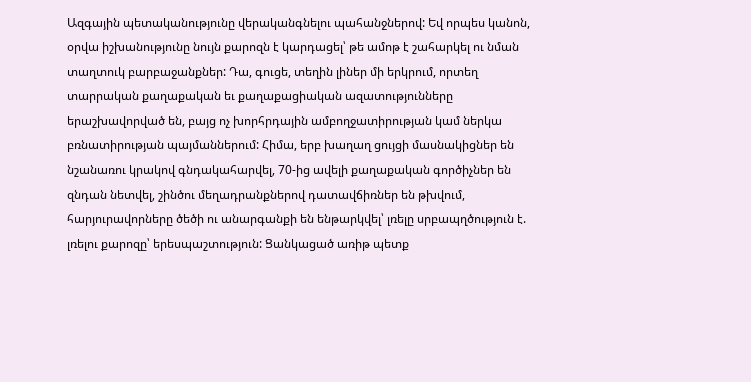Ազգային պետականությունը վերականգնելու պահանջներով: Եվ որպես կանոն, օրվա իշխանությունը նույն քարոզն է կարդացել՝ թե ամոթ է շահարկել ու նման տաղտուկ բարբաջանքներ: Դա, գուցե, տեղին լիներ մի երկրում, որտեղ տարրական քաղաքական եւ քաղաքացիական ազատությունները երաշխավորված են, բայց ոչ խորհրդային ամբողջատիրության կամ ներկա բռնատիրության պայմաններում: Հիմա, երբ խաղաղ ցույցի մասնակիցներ են նշանառու կրակով գնդակահարվել, 70-ից ավելի քաղաքական գործիչներ են զնդան նետվել, շինծու մեղադրանքներով դատավճիռներ են թխվում, հարյուրավորները ծեծի ու անարգանքի են ենթարկվել՝ լռելը սրբապղծություն է. լռելու քարոզը՝ երեսպաշտություն: Ցանկացած առիթ պետք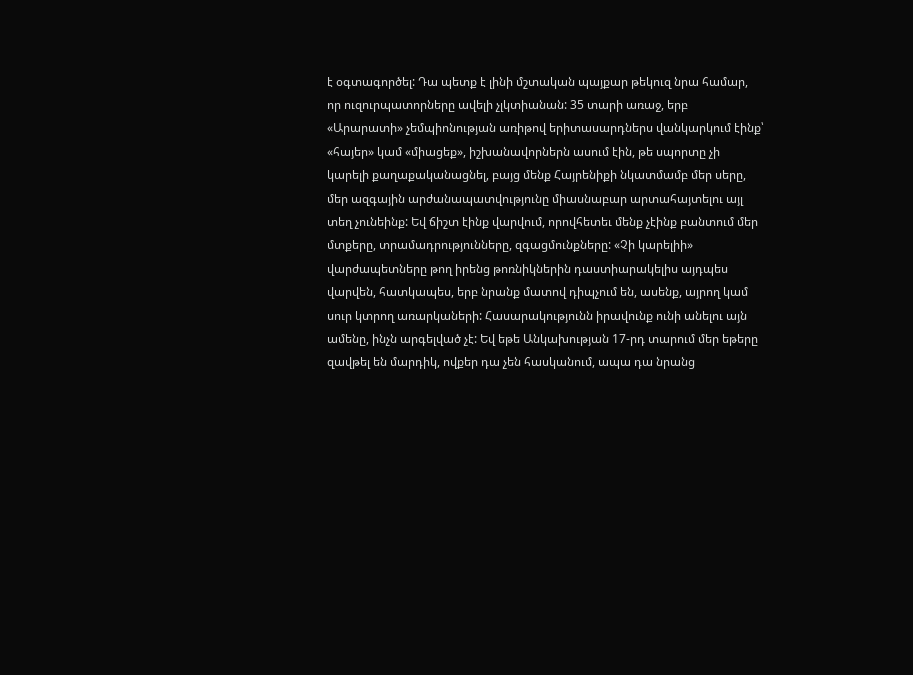է օգտագործել: Դա պետք է լինի մշտական պայքար թեկուզ նրա համար, որ ուզուրպատորները ավելի չլկտիանան: 35 տարի առաջ, երբ «Արարատի» չեմպիոնության առիթով երիտասարդներս վանկարկում էինք՝ «հայեր» կամ «միացեք», իշխանավորներն ասում էին, թե սպորտը չի կարելի քաղաքականացնել, բայց մենք Հայրենիքի նկատմամբ մեր սերը, մեր ազգային արժանապատվությունը միասնաբար արտահայտելու այլ տեղ չունեինք: Եվ ճիշտ էինք վարվում, որովհետեւ մենք չէինք բանտում մեր մտքերը, տրամադրությունները, զգացմունքները: «Չի կարելիի» վարժապետները թող իրենց թոռնիկներին դաստիարակելիս այդպես վարվեն, հատկապես, երբ նրանք մատով դիպչում են, ասենք, այրող կամ սուր կտրող առարկաների: Հասարակությունն իրավունք ունի անելու այն ամենը, ինչն արգելված չէ: Եվ եթե Անկախության 17-րդ տարում մեր եթերը զավթել են մարդիկ, ովքեր դա չեն հասկանում, ապա դա նրանց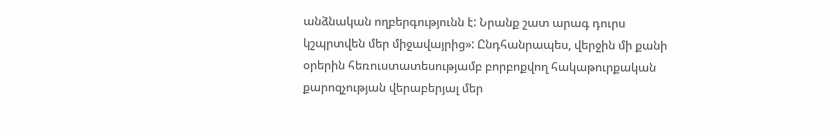անձնական ողբերգությունն է: Նրանք շատ արագ դուրս կշպրտվեն մեր միջավայրից»: Ընդհանրապես, վերջին մի քանի օրերին հեռուստատեսությամբ բորբոքվող հակաթուրքական քարոզչության վերաբերյալ մեր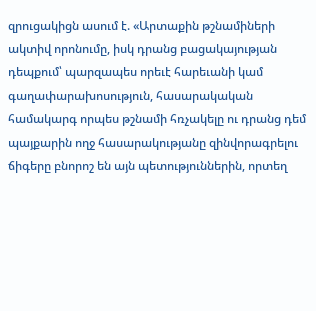զրուցակիցն ասում է. «Արտաքին թշնամիների ակտիվ որոնումը, իսկ դրանց բացակայության դեպքում՝ պարզապես որեւէ հարեւանի կամ գաղափարախոսություն, հասարակական համակարգ որպես թշնամի հռչակելը ու դրանց դեմ պայքարին ողջ հասարակությանը զինվորագրելու ճիգերը բնորոշ են այն պետություններին, որտեղ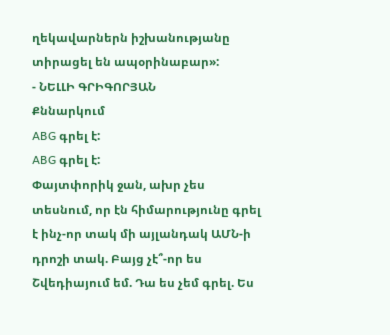ղեկավարներն իշխանությանը տիրացել են ապօրինաբար»:
- ՆԵԼԼԻ ԳՐԻԳՈՐՅԱՆ
Քննարկում
ABG գրել է:
ABG գրել է:
Փայտփորիկ ջան, ախր չես տեսնում, որ էն հիմարությունը գրել է ինչ-որ տակ մի այլանդակ ԱՄՆ-ի դրոշի տակ. Բայց չէ՞-որ ես Շվեդիայում եմ. Դա ես չեմ գրել. Ես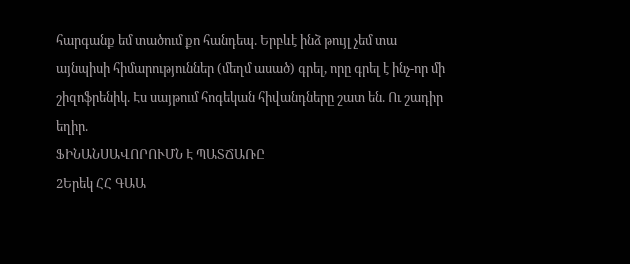հարգանք եմ տածում քո հանդեպ. Երբևէ ինձ թույլ չեմ տա այնպիսի հիմարություններ (մեղմ ասած) գրել, որը գրել է ինչ-որ մի շիզոֆրենիկ. Էս սայթում հոգեկան հիվանդները շատ են. Ու շադիր եղիր.
ՖԻՆԱՆՍԱՎՈՐՈՒՄՆ Է ՊԱՏՃԱՌԸ
2Երեկ ՀՀ ԳԱԱ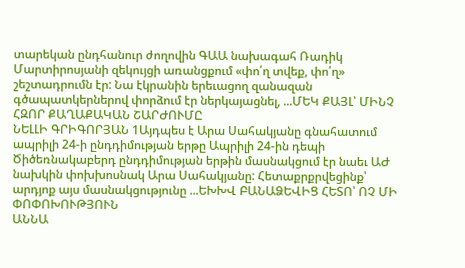տարեկան ընդհանուր ժողովին ԳԱԱ նախագահ Ռադիկ Մարտիրոսյանի զեկույցի առանցքում «փո՛ղ տվեք, փո՛ղ» շեշտադրումն էր: Նա էկրանին երեւացող զանազան գծապատկերներով փորձում էր ներկայացնել, ...ՄԵԿ ՔԱՅԼ՝ ՄԻՆՉ ՀԶՈՐ ՔԱՂԱՔԱԿԱՆ ՇԱՐԺՈՒՄԸ
ՆԵԼԼԻ ԳՐԻԳՈՐՅԱՆ 1Այդպես է Արա Սահակյանը գնահատում ապրիլի 24-ի ընդդիմության երթը Ապրիլի 24-ին դեպի Ծիծեռնակաբերդ ընդդիմության երթին մասնակցում էր նաեւ ԱԺ նախկին փոխխոսնակ Արա Սահակյանը: Հետաքրքրվեցինք՝ արդյոք այս մասնակցությունը ...ԵԽԽՎ ԲԱՆԱՁԵՎԻՑ ՀԵՏՈ՝ ՈՉ ՄԻ ՓՈՓՈԽՈՒԹՅՈՒՆ
ԱՆՆԱ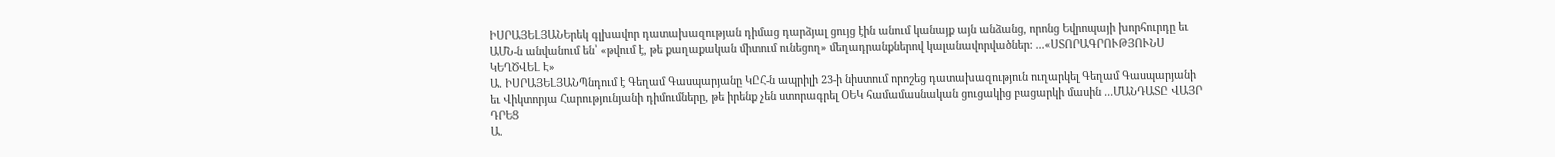ԻՍՐԱՅԵԼՅԱՆԵրեկ գլխավոր դատախազության դիմաց դարձյալ ցույց էին անում կանայք այն անձանց, որոնց Եվրոպայի խորհուրդը եւ ԱՄՆ-ն անվանում են՝ «թվում է, թե քաղաքական միտում ունեցող» մեղադրանքներով կալանավորվածներ: ...«ՍՏՈՐԱԳՐՈՒԹՅՈՒՆՍ ԿԵՂԾՎԵԼ Է»
Ա. ԻՍՐԱՅԵԼՅԱՆՊնդում է Գեղամ Գասպարյանը ԿԸՀ-ն ապրիլի 23-ի նիստում որոշեց դատախազություն ուղարկել Գեղամ Գասպարյանի եւ Վիկտորյա Հարությունյանի դիմումները, թե իրենք չեն ստորագրել ՕԵԿ համամասնական ցուցակից բացարկի մասին ...ՄԱՆԴԱՏԸ ՎԱՅՐ ԴՐԵՑ
Ա.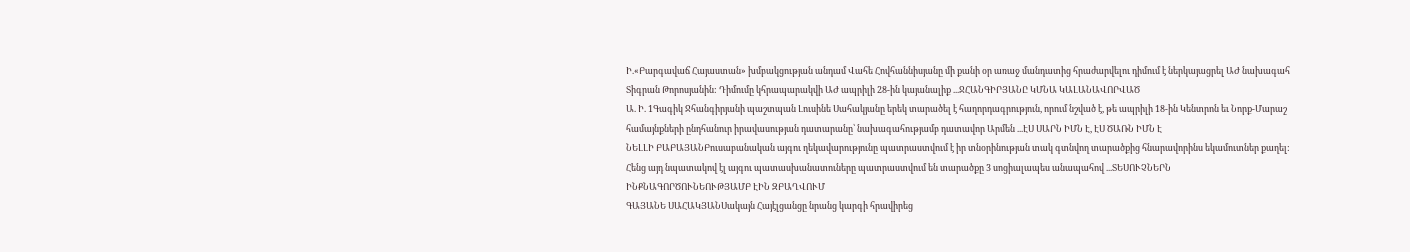Ի.«Բարգավաճ Հայաստան» խմբակցության անդամ Վահե Հովհաննիսյանը մի քանի օր առաջ մանդատից հրաժարվելու դիմում է ներկայացրել ԱԺ նախագահ Տիգրան Թորոսյանին: Դիմումը կհրապարակվի ԱԺ ապրիլի 28-ին կայանալիք ...ՋՀԱՆԳԻՐՅԱՆԸ ԿՄՆԱ ԿԱԼԱՆԱՎՈՐՎԱԾ
Ա. Ի. 1Գագիկ Ջհանգիրյանի պաշտպան Լուսինե Սահակյանը երեկ տարածել է հաղորդագրություն, որում նշված է, թե ապրիլի 18-ին Կենտրոն եւ Նորք-Մարաշ համայնքների ընդհանուր իրավասության դատարանը՝ նախագահությամբ դատավոր Արմեն ...ԷՍ ՍԱՐՆ ԻՄՆ Է, ԷՍ ԾԱՌՆ ԻՄՆ Է
ՆԵԼԼԻ ԲԱԲԱՅԱՆԲուսաբանական այգու ղեկավարությունը պատրաստվում է իր տնօրինության տակ գտնվող տարածքից հնարավորինս եկամուտներ քաղել: Հենց այդ նպատակով էլ այգու պատասխանատուները պատրաստվում են տարածքը 3 սոցիալապես անապահով ...ՏԵՍՈՒՉՆԵՐՆ ԻՆՔՆԱԳՈՐԾՈՒՆԵՈՒԹՅԱՄԲ ԷԻՆ ԶԲԱՂՎՈՒՄ
ԳԱՅԱՆԵ ՍԱՀԱԿՅԱՆՍակայն Հայէլցանցը նրանց կարգի հրավիրեց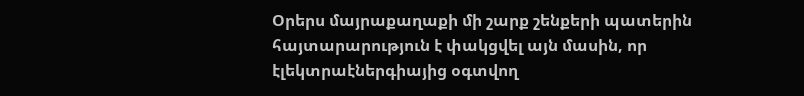Օրերս մայրաքաղաքի մի շարք շենքերի պատերին հայտարարություն է փակցվել այն մասին, որ էլեկտրաէներգիայից օգտվող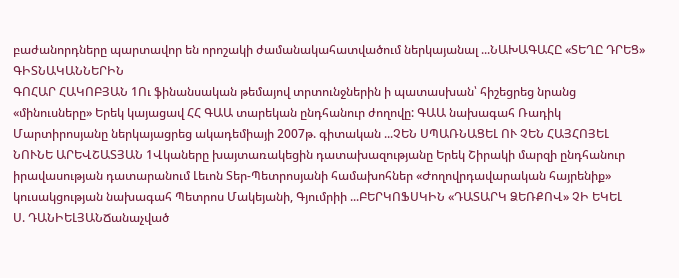բաժանորդները պարտավոր են որոշակի ժամանակահատվածում ներկայանալ ...ՆԱԽԱԳԱՀԸ «ՏԵՂԸ ԴՐԵՑ» ԳԻՏՆԱԿԱՆՆԵՐԻՆ
ԳՈՀԱՐ ՀԱԿՈԲՅԱՆ 1Ու ֆինանսական թեմայով տրտունջներին ի պատասխան՝ հիշեցրեց նրանց «մինուսները» Երեկ կայացավ ՀՀ ԳԱԱ տարեկան ընդհանուր ժողովը: ԳԱԱ նախագահ Ռադիկ Մարտիրոսյանը ներկայացրեց ակադեմիայի 2007թ. գիտական ...ՉԵՆ ՍՊԱՌՆԱՑԵԼ ՈՒ ՉԵՆ ՀԱՅՀՈՅԵԼ
ՆՈՒՆԵ ԱՐԵՎՇԱՏՅԱՆ 1Վկաները խայտառակեցին դատախազությանը Երեկ Շիրակի մարզի ընդհանուր իրավասության դատարանում Լեւոն Տեր-Պետրոսյանի համախոհներ «Ժողովրդավարական հայրենիք» կուսակցության նախագահ Պետրոս Մակեյանի, Գյումրիի ...ԲԵՐԿՈՖՍԿԻՆ «ԴԱՏԱՐԿ ՁԵՌՔՈՎ» ՉԻ ԵԿԵԼ
Ս. ԴԱՆԻԵԼՅԱՆՃանաչված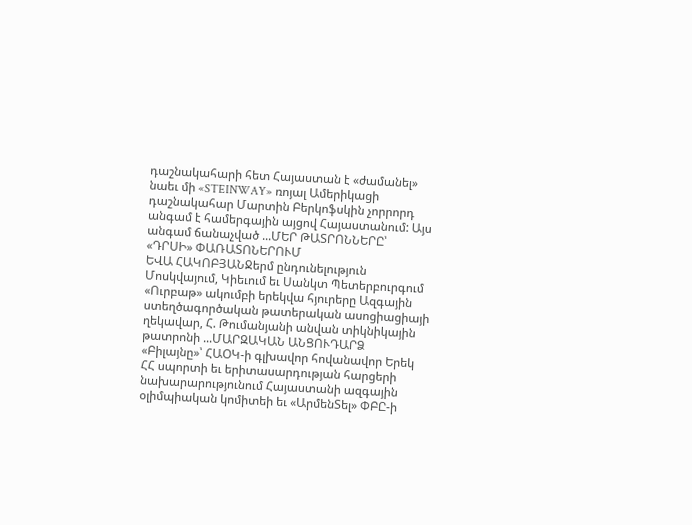դաշնակահարի հետ Հայաստան է «ժամանել» նաեւ մի «STEINWAY» ռոյալ Ամերիկացի դաշնակահար Մարտին Բերկոֆսկին չորրորդ անգամ է համերգային այցով Հայաստանում: Այս անգամ ճանաչված ...ՄԵՐ ԹԱՏՐՈՆՆԵՐԸ՝ «ԴՐՍԻ» ՓԱՌԱՏՈՆԵՐՈՒՄ
ԵՎԱ ՀԱԿՈԲՅԱՆՋերմ ընդունելություն Մոսկվայում, Կիեւում եւ Սանկտ Պետերբուրգում «Ուրբաթ» ակումբի երեկվա հյուրերը Ազգային ստեղծագործական թատերական ասոցիացիայի ղեկավար, Հ. Թումանյանի անվան տիկնիկային թատրոնի ...ՄԱՐԶԱԿԱՆ ԱՆՑՈՒԴԱՐՁ
«Բիլայնը»՝ ՀԱՕԿ-ի գլխավոր հովանավոր Երեկ ՀՀ սպորտի եւ երիտասարդության հարցերի նախարարությունում Հայաստանի ազգային օլիմպիական կոմիտեի եւ «ԱրմենՏել» ՓԲԸ-ի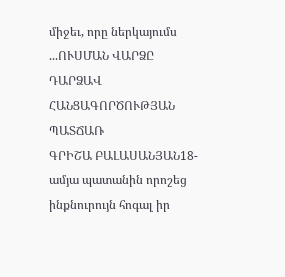միջեւ, որը ներկայումս ...ՈՒՍՄԱՆ ՎԱՐՁԸ ԴԱՐՁԱՎ ՀԱՆՑԱԳՈՐԾՈՒԹՅԱՆ ՊԱՏՃԱՌ
ԳՐԻՇԱ ԲԱԼԱՍԱՆՅԱՆ18-ամյա պատանին որոշեց ինքնուրույն հոգալ իր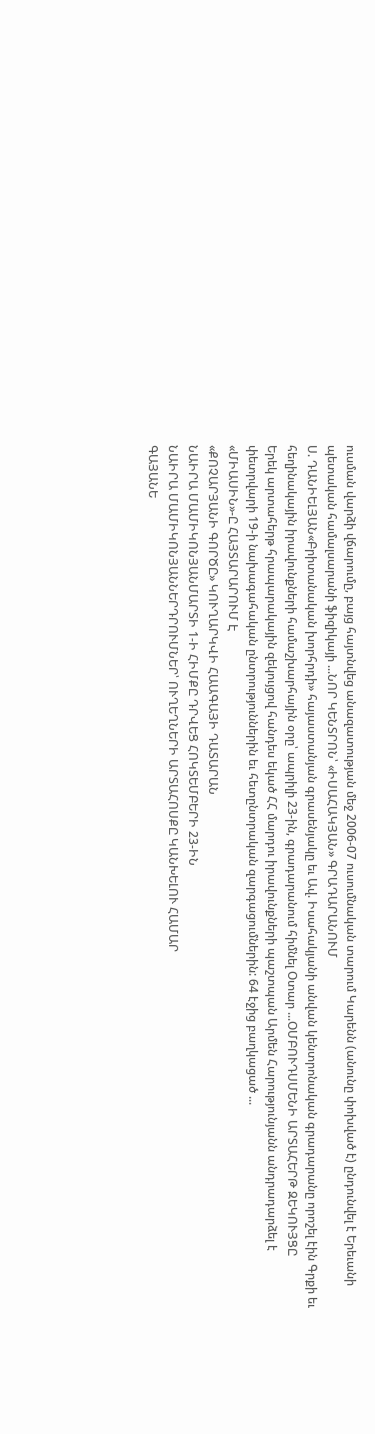ուսման վարձի վճարումը, բայց հայտնվեց անազատության մեջ 2006-07 ուսումնական տարում Կարենն (անունը փոխված է) ընդունվել է Երեւանի պետական համալսարանի ֆիզիկայի ...ՆՈՐ ԿԵՆՏՐՈՆ՝ «ԻՍԱՀԱԿՅԱՆ» ԳՐԱԴԱՐԱՆՈՒՄ
Ս. ԴԱՆԻԵԼՅԱՆ«Բրիտանական խորհրդի» հայաստանյան գրասենյակը եւ Ավ. Իսահակյանի անվան կենտրոնական գրադարանը որոշել էին Գրքի եւ հեղինակային իրավունքների համաշխարհային օրը՝ ապրիլի 23-ին, գրադարանում հիմնել Օտար ...ՕՄԲՈՒԴՍՄԵՆԻ ԱՐՏԱՀԵՐԹ ԶԵԿՈՒՅՑԸ
Երեկ արտահերթ հրապարակային զեկույցով հանդես եկած ՀՀ մարդու իրավունքների պաշտպան Արմեն Հարությունյանն անդրադարձել է փետրվարի 19-ի նախագահական ընտրություններին եւ հետընտրական զարգացումներին: 64 էջից բաղկացած ...
«ՄԻԱՍԻՆ»-Ը ՀԱՅՏԱՐԱՐՈՒՄ Է
«ՔՈՉԱՐՅԱՆԻ ԳՈՐԾԸ» ԿՈՒՂԱՐԿՎԻ ՀԱԱԳԱՅԻ ԴԱՏԱՐԱՆ
ՆԱԻՐԱ ՄԱՄԻԿՈՆՅԱՆՄԱՐՏԻ 1-Ի ՀԻՄՔԸ ԴՐՎԵՑ ՀՈԿՏԵՄԲԵՐԻ 23-ԻՆ
ՆԱԻՐԱ ՄԱՄԻԿՈՆՅԱՆՆԵՐԴՐՈՒՄՆԵՐ՝ ՈՒՂԵՂՆԵՐԻ ԱՐՏԱՀՈՍՔԸ ԿԱՆԽԵԼՈՒ ՀԱՄԱՐ
ԳԱՅԱՆԵ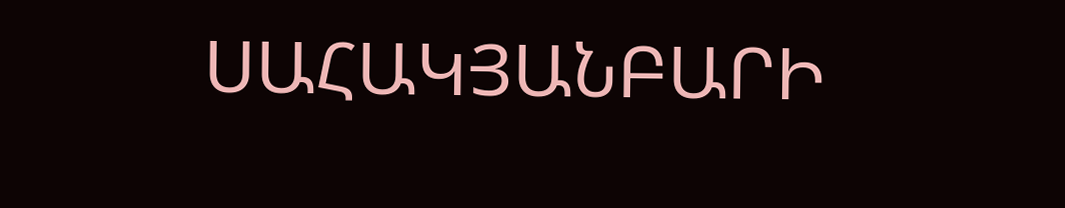ՍԱՀԱԿՅԱՆԲԱՐԻ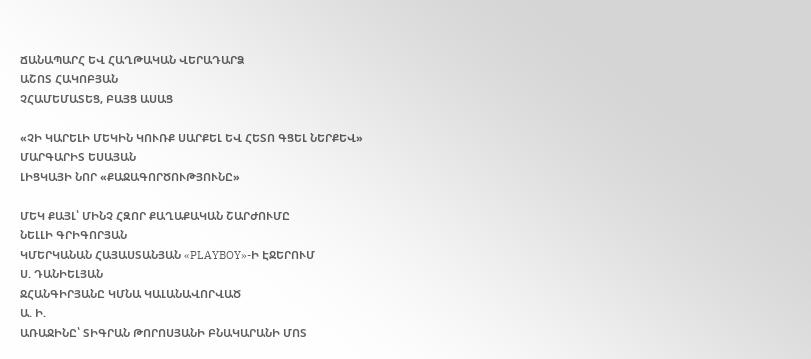ՃԱՆԱՊԱՐՀ ԵՎ ՀԱՂԹԱԿԱՆ ՎԵՐԱԴԱՐՁ
ԱՇՈՏ ՀԱԿՈԲՅԱՆ
ՉՀԱՄԵՄԱՏԵՑ, ԲԱՅՑ ԱՍԱՑ

«ՉԻ ԿԱՐԵԼԻ ՄԵԿԻՆ ԿՈՒՌՔ ՍԱՐՔԵԼ ԵՎ ՀԵՏՈ ԳՑԵԼ ՆԵՐՔԵՎ»
ՄԱՐԳԱՐԻՏ ԵՍԱՅԱՆ
ԼԻՑԿԱՅԻ ՆՈՐ «ՔԱՋԱԳՈՐԾՈՒԹՅՈՒՆԸ»

ՄԵԿ ՔԱՅԼ՝ ՄԻՆՉ ՀԶՈՐ ՔԱՂԱՔԱԿԱՆ ՇԱՐԺՈՒՄԸ
ՆԵԼԼԻ ԳՐԻԳՈՐՅԱՆ
ԿՄԵՐԿԱՆԱՆ ՀԱՅԱՍՏԱՆՅԱՆ «PLAYBOY»-Ի ԷՋԵՐՈՒՄ
Ս. ԴԱՆԻԵԼՅԱՆ
ՋՀԱՆԳԻՐՅԱՆԸ ԿՄՆԱ ԿԱԼԱՆԱՎՈՐՎԱԾ
Ա. Ի.
ԱՌԱՋԻՆԸ՝ ՏԻԳՐԱՆ ԹՈՐՈՍՅԱՆԻ ԲՆԱԿԱՐԱՆԻ ՄՈՏ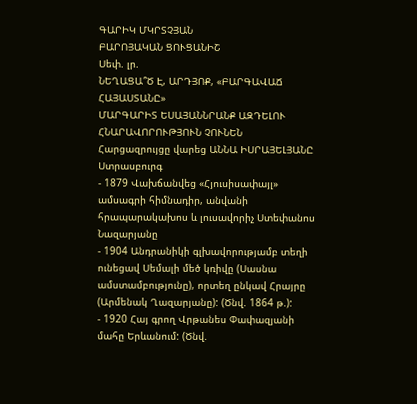ԳԱՐԻԿ ՄԿՐՏՉՅԱՆ
ԲԱՐՈՅԱԿԱՆ ՑՈՒՑԱՆԻՇ
Սեփ. լր.
ՆԵՂԱՑԱ՞Ծ Է, ԱՐԴՅՈՔ, «ԲԱՐԳԱՎԱՃ ՀԱՅԱՍՏԱՆԸ»
ՄԱՐԳԱՐԻՏ ԵՍԱՅԱՆՆՐԱՆՔ ԱԶԴԵԼՈՒ ՀՆԱՐԱՎՈՐՈՒԹՅՈՒՆ ՉՈՒՆԵՆ
Հարցազրույցը վարեց ԱՆՆԱ ԻՍՐԱՅԵԼՅԱՆԸ Ստրասբուրգ
- 1879 Վախճանվեց «Հյուսիսափայլ» ամսագրի հիմնադիր, անվանի հրապարակախոս և լուսավորիչ Ստեփանոս Նազարյանը
- 1904 Անդրանիկի գլխավորությամբ տեղի ունեցավ Սեմալի մեծ կռիվը (Սասնա ամստամբությունը), որտեղ ընկավ Հրայրը (Արմենակ Ղազարյանը): (Ծնվ. 1864 թ.):
- 1920 Հայ գրող Վրթանես Փափազյանի մահը Երևանում: (Ծնվ.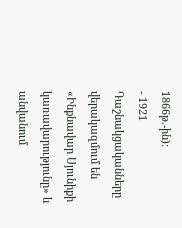1866թ.-ին):
- 1921 Դաշնակցականները վերակազմում են «Ինքնավար Սյունիքի կառավարությունը» և անվանում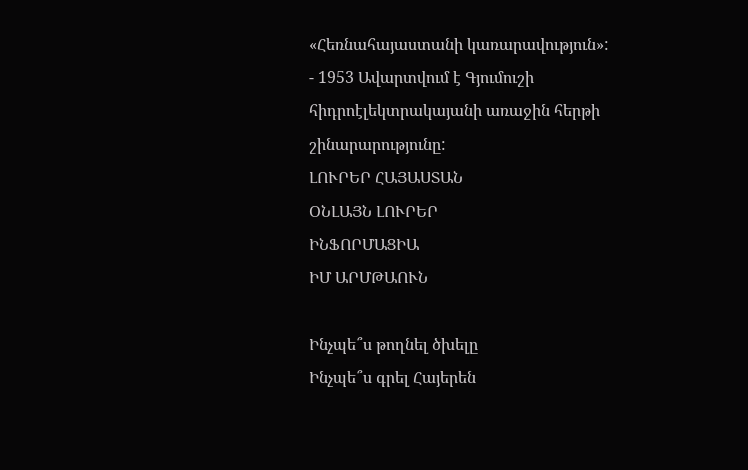«Հեռնահայաստանի կառարավություն»:
- 1953 Ավարտվում է Գյումուշի հիդրոէլեկտրակայանի առաջին հերթի շինարարությունը:
ԼՈՒՐԵՐ ՀԱՅԱՍՏԱՆ
ՕՆԼԱՅՆ ԼՈՒՐԵՐ
ԻՆՖՈՐՄԱՑԻԱ
ԻՄ ԱՐՄԹԱՈՒՆ

Ինչպե՞ս թողնել ծխելը
Ինչպե՞ս գրել Հայերեն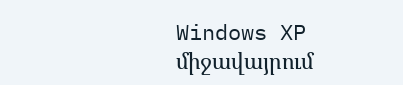Windows XP միջավայրում